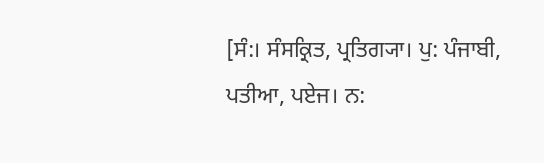[ਸੰ:। ਸੰਸਕ੍ਰਿਤ, ਪ੍ਰਤਿਗ੍ਯਾ। ਪੁ: ਪੰਜਾਬੀ, ਪਤੀਆ, ਪਏਜ। ਨ: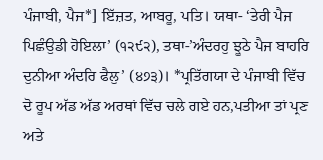ਪੰਜਾਬੀ, ਪੈਜ*] ਇੱਜ਼ਤ, ਆਬਰੂ, ਪਤਿ। ਯਥਾ- ‘ਤੇਰੀ ਪੈਜ ਪਿਛੰਉਡੀ ਹੋਇਲਾ’ (੧੨੯੨), ਤਥਾ-’ਅੰਦਰਹੁ ਝੂਠੇ ਪੈਜ ਬਾਹਰਿ ਦੁਨੀਆ ਅੰਦਰਿ ਫੈਲੁ’ (੪੭੩)। *ਪ੍ਰਤਿੱਗਯਾ ਦੇ ਪੰਜਾਬੀ ਵਿੱਚ ਦੋ ਰੂਪ ਅੱਡ ਅੱਡ ਅਰਥਾਂ ਵਿੱਚ ਚਲੇ ਗਏ ਹਨ,ਪਤੀਆ ਤਾਂ ਪ੍ਰਣ ਅਤੇ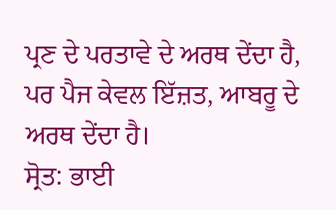ਪ੍ਰਣ ਦੇ ਪਰਤਾਵੇ ਦੇ ਅਰਥ ਦੇਂਦਾ ਹੈ, ਪਰ ਪੈਜ ਕੇਵਲ ਇੱਜ਼ਤ, ਆਬਰੂ ਦੇ ਅਰਥ ਦੇਂਦਾ ਹੈ।
ਸ੍ਰੋਤ: ਭਾਈ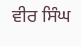ਵੀਰ ਸਿੰਘ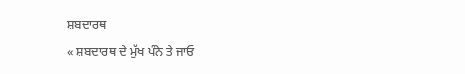ਸ਼ਬਦਾਰਥ
« ਸ਼ਬਦਾਰਥ ਦੇ ਮੁੱਖ ਪੰਨੇ ਤੇ ਜਾਓ